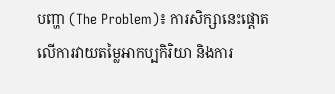បញ្ហា (The Problem)៖ ការសិក្សានេះផ្តោតលើការវាយតម្លៃអាកប្បកិរិយា និងការ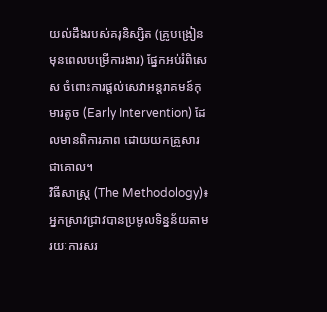យល់ដឹងរបស់គរុនិស្សិត (គ្រូបង្រៀនមុនពេលបម្រើការងារ) ផ្នែកអប់រំពិសេស ចំពោះការផ្តល់សេវាអន្តរាគមន៍កុមារតូច (Early Intervention) ដែលមានពិការភាព ដោយយកគ្រួសារជាគោល។
វិធីសាស្ត្រ (The Methodology)៖ អ្នកស្រាវជ្រាវបានប្រមូលទិន្នន័យតាមរយៈការសរ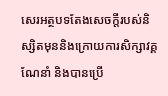សេរអត្ថបទតែងសេចក្តីរបស់និស្សិតមុននិងក្រោយការសិក្សាវគ្គណែនាំ និងបានប្រើ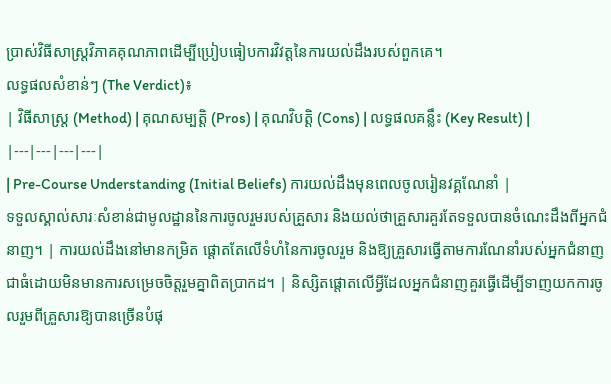ប្រាស់វិធីសាស្ត្រវិភាគគុណភាពដើម្បីប្រៀបធៀបការវិវត្តនៃការយល់ដឹងរបស់ពួកគេ។
លទ្ធផលសំខាន់ៗ (The Verdict)៖
| វិធីសាស្ត្រ (Method) | គុណសម្បត្តិ (Pros) | គុណវិបត្តិ (Cons) | លទ្ធផលគន្លឹះ (Key Result) |
|---|---|---|---|
| Pre-Course Understanding (Initial Beliefs) ការយល់ដឹងមុនពេលចូលរៀនវគ្គណែនាំ |
ទទួលស្គាល់សារៈសំខាន់ជាមូលដ្ឋាននៃការចូលរួមរបស់គ្រួសារ និងយល់ថាគ្រួសារគួរតែទទួលបានចំណេះដឹងពីអ្នកជំនាញ។ | ការយល់ដឹងនៅមានកម្រិត ផ្តោតតែលើទំហំនៃការចូលរួម និងឱ្យគ្រួសារធ្វើតាមការណែនាំរបស់អ្នកជំនាញជាធំដោយមិនមានការសម្រេចចិត្តរួមគ្នាពិតប្រាកដ។ | និស្សិតផ្តោតលើអ្វីដែលអ្នកជំនាញគួរធ្វើដើម្បីទាញយកការចូលរួមពីគ្រួសារឱ្យបានច្រើនបំផុ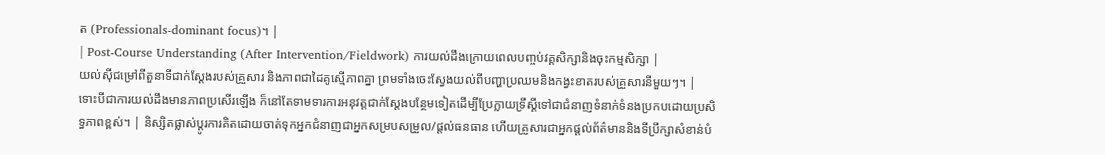ត (Professionals-dominant focus)។ |
| Post-Course Understanding (After Intervention/Fieldwork) ការយល់ដឹងក្រោយពេលបញ្ចប់វគ្គសិក្សានិងចុះកម្មសិក្សា |
យល់ស៊ីជម្រៅពីតួនាទីជាក់ស្តែងរបស់គ្រួសារ និងភាពជាដៃគូស្មើភាពគ្នា ព្រមទាំងចេះស្វែងយល់ពីបញ្ហាប្រឈមនិងកង្វះខាតរបស់គ្រួសារនីមួយៗ។ | ទោះបីជាការយល់ដឹងមានភាពប្រសើរឡើង ក៏នៅតែទាមទារការអនុវត្តជាក់ស្តែងបន្ថែមទៀតដើម្បីប្រែក្លាយទ្រឹស្តីទៅជាជំនាញទំនាក់ទំនងប្រកបដោយប្រសិទ្ធភាពខ្ពស់។ | និស្សិតផ្លាស់ប្តូរការគិតដោយចាត់ទុកអ្នកជំនាញជាអ្នកសម្របសម្រួល/ផ្តល់ធនធាន ហើយគ្រួសារជាអ្នកផ្តល់ព័ត៌មាននិងទីប្រឹក្សាសំខាន់បំ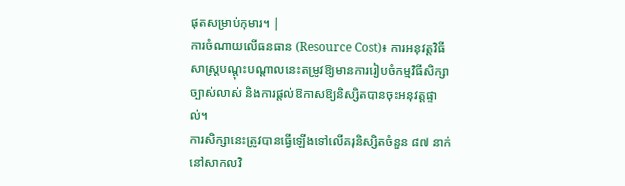ផុតសម្រាប់កុមារ។ |
ការចំណាយលើធនធាន (Resource Cost)៖ ការអនុវត្តវិធីសាស្ត្របណ្តុះបណ្តាលនេះតម្រូវឱ្យមានការរៀបចំកម្មវិធីសិក្សាច្បាស់លាស់ និងការផ្តល់ឱកាសឱ្យនិស្សិតបានចុះអនុវត្តផ្ទាល់។
ការសិក្សានេះត្រូវបានធ្វើឡើងទៅលើគរុនិស្សិតចំនួន ៨៧ នាក់នៅសាកលវិ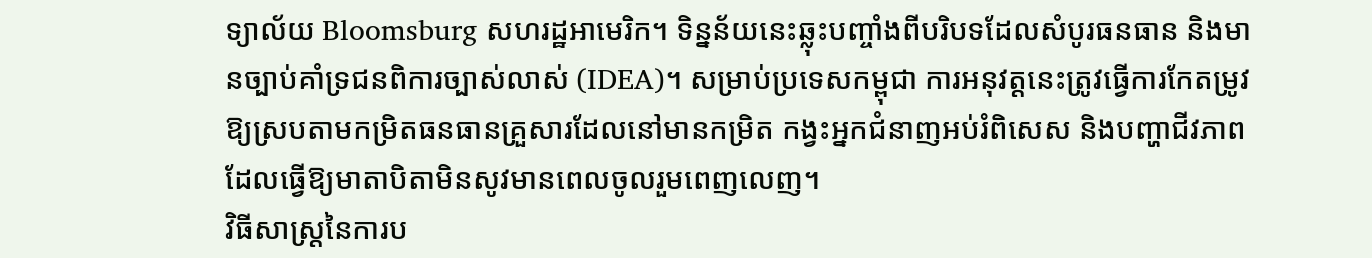ទ្យាល័យ Bloomsburg សហរដ្ឋអាមេរិក។ ទិន្នន័យនេះឆ្លុះបញ្ចាំងពីបរិបទដែលសំបូរធនធាន និងមានច្បាប់គាំទ្រជនពិការច្បាស់លាស់ (IDEA)។ សម្រាប់ប្រទេសកម្ពុជា ការអនុវត្តនេះត្រូវធ្វើការកែតម្រូវឱ្យស្របតាមកម្រិតធនធានគ្រួសារដែលនៅមានកម្រិត កង្វះអ្នកជំនាញអប់រំពិសេស និងបញ្ហាជីវភាពដែលធ្វើឱ្យមាតាបិតាមិនសូវមានពេលចូលរួមពេញលេញ។
វិធីសាស្ត្រនៃការប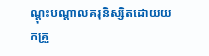ណ្តុះបណ្តាលគរុនិស្សិតដោយយកគ្រួ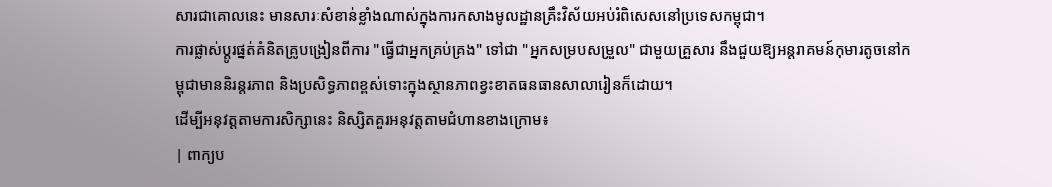សារជាគោលនេះ មានសារៈសំខាន់ខ្លាំងណាស់ក្នុងការកសាងមូលដ្ឋានគ្រឹះវិស័យអប់រំពិសេសនៅប្រទេសកម្ពុជា។
ការផ្លាស់ប្តូរផ្នត់គំនិតគ្រូបង្រៀនពីការ "ធ្វើជាអ្នកគ្រប់គ្រង" ទៅជា "អ្នកសម្របសម្រួល" ជាមួយគ្រួសារ នឹងជួយឱ្យអន្តរាគមន៍កុមារតូចនៅកម្ពុជាមាននិរន្តរភាព និងប្រសិទ្ធភាពខ្ពស់ទោះក្នុងស្ថានភាពខ្វះខាតធនធានសាលារៀនក៏ដោយ។
ដើម្បីអនុវត្តតាមការសិក្សានេះ និស្សិតគួរអនុវត្តតាមជំហានខាងក្រោម៖
| ពាក្យប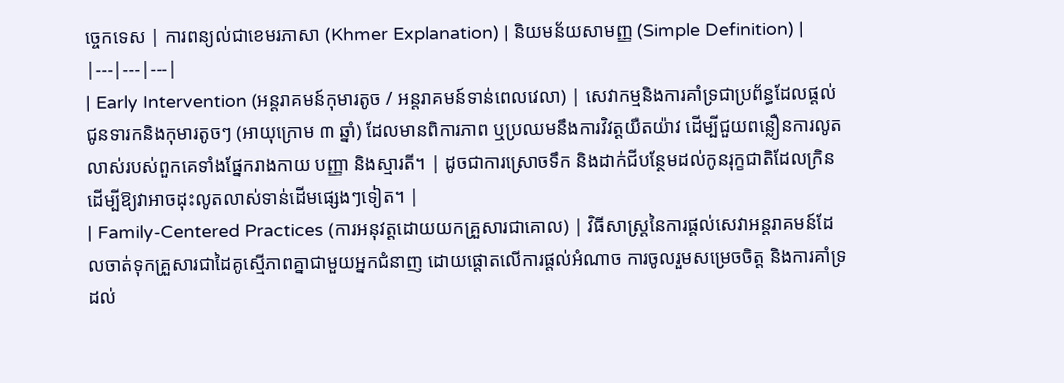ច្ចេកទេស | ការពន្យល់ជាខេមរភាសា (Khmer Explanation) | និយមន័យសាមញ្ញ (Simple Definition) |
|---|---|---|
| Early Intervention (អន្តរាគមន៍កុមារតូច / អន្តរាគមន៍ទាន់ពេលវេលា) | សេវាកម្មនិងការគាំទ្រជាប្រព័ន្ធដែលផ្តល់ជូនទារកនិងកុមារតូចៗ (អាយុក្រោម ៣ ឆ្នាំ) ដែលមានពិការភាព ឬប្រឈមនឹងការវិវត្តយឺតយ៉ាវ ដើម្បីជួយពន្លឿនការលូតលាស់របស់ពួកគេទាំងផ្នែករាងកាយ បញ្ញា និងស្មារតី។ | ដូចជាការស្រោចទឹក និងដាក់ជីបន្ថែមដល់កូនរុក្ខជាតិដែលក្រិន ដើម្បីឱ្យវាអាចដុះលូតលាស់ទាន់ដើមផ្សេងៗទៀត។ |
| Family-Centered Practices (ការអនុវត្តដោយយកគ្រួសារជាគោល) | វិធីសាស្ត្រនៃការផ្តល់សេវាអន្តរាគមន៍ដែលចាត់ទុកគ្រួសារជាដៃគូស្មើភាពគ្នាជាមួយអ្នកជំនាញ ដោយផ្តោតលើការផ្តល់អំណាច ការចូលរួមសម្រេចចិត្ត និងការគាំទ្រដល់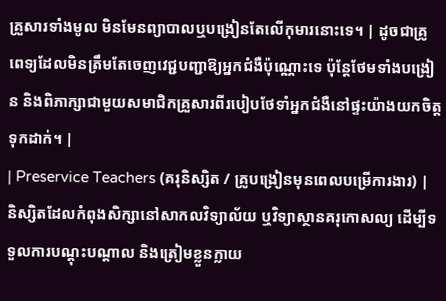គ្រួសារទាំងមូល មិនមែនព្យាបាលឬបង្រៀនតែលើកុមារនោះទេ។ | ដូចជាគ្រូពេទ្យដែលមិនត្រឹមតែចេញវេជ្ជបញ្ជាឱ្យអ្នកជំងឺប៉ុណ្ណោះទេ ប៉ុន្តែថែមទាំងបង្រៀន និងពិភាក្សាជាមួយសមាជិកគ្រួសារពីរបៀបថែទាំអ្នកជំងឺនៅផ្ទះយ៉ាងយកចិត្តទុកដាក់។ |
| Preservice Teachers (គរុនិស្សិត / គ្រូបង្រៀនមុនពេលបម្រើការងារ) | និស្សិតដែលកំពុងសិក្សានៅសាកលវិទ្យាល័យ ឬវិទ្យាស្ថានគរុកោសល្យ ដើម្បីទទួលការបណ្តុះបណ្តាល និងត្រៀមខ្លួនក្លាយ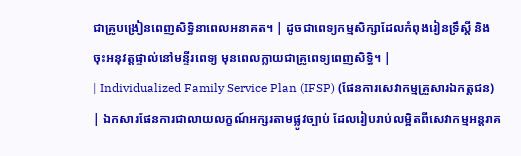ជាគ្រូបង្រៀនពេញសិទ្ធិនាពេលអនាគត។ | ដូចជាពេទ្យកម្មសិក្សាដែលកំពុងរៀនទ្រឹស្តី និងចុះអនុវត្តផ្ទាល់នៅមន្ទីរពេទ្យ មុនពេលក្លាយជាគ្រូពេទ្យពេញសិទ្ធិ។ |
| Individualized Family Service Plan (IFSP) (ផែនការសេវាកម្មគ្រួសារឯកត្តជន) | ឯកសារផែនការជាលាយលក្ខណ៍អក្សរតាមផ្លូវច្បាប់ ដែលរៀបរាប់លម្អិតពីសេវាកម្មអន្តរាគ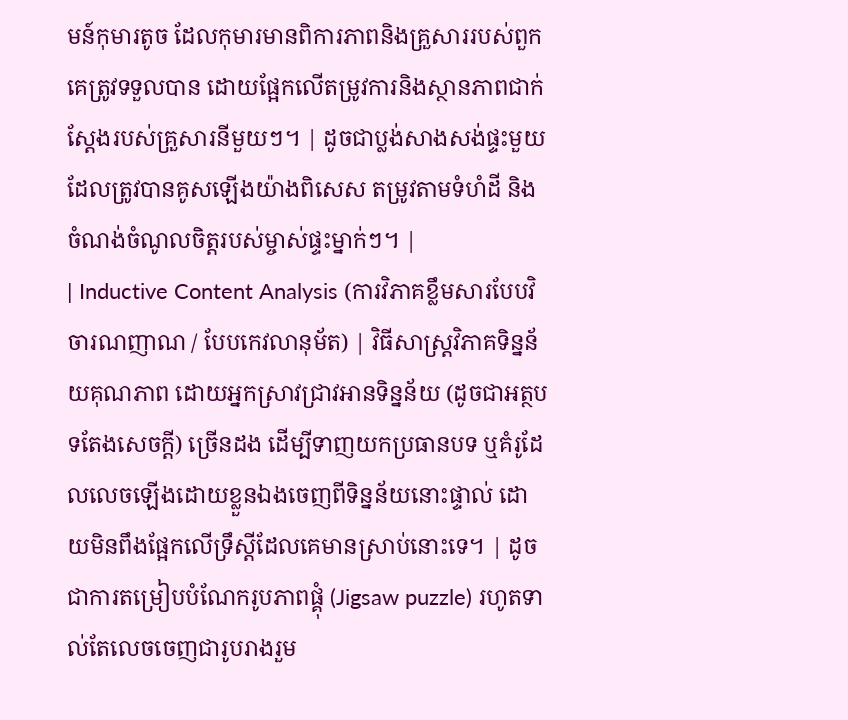មន៍កុមារតូច ដែលកុមារមានពិការភាពនិងគ្រួសាររបស់ពួកគេត្រូវទទួលបាន ដោយផ្អែកលើតម្រូវការនិងស្ថានភាពជាក់ស្តែងរបស់គ្រួសារនីមួយៗ។ | ដូចជាប្លង់សាងសង់ផ្ទះមួយដែលត្រូវបានគូសឡើងយ៉ាងពិសេស តម្រូវតាមទំហំដី និងចំណង់ចំណូលចិត្តរបស់ម្ចាស់ផ្ទះម្នាក់ៗ។ |
| Inductive Content Analysis (ការវិភាគខ្លឹមសារបែបវិចារណញាណ / បែបកេវលានុម័ត) | វិធីសាស្ត្រវិភាគទិន្នន័យគុណភាព ដោយអ្នកស្រាវជ្រាវអានទិន្នន័យ (ដូចជាអត្ថបទតែងសេចក្តី) ច្រើនដង ដើម្បីទាញយកប្រធានបទ ឬគំរូដែលលេចឡើងដោយខ្លួនឯងចេញពីទិន្នន័យនោះផ្ទាល់ ដោយមិនពឹងផ្អែកលើទ្រឹស្តីដែលគេមានស្រាប់នោះទេ។ | ដូចជាការតម្រៀបបំណែករូបភាពផ្គុំ (Jigsaw puzzle) រហូតទាល់តែលេចចេញជារូបរាងរួម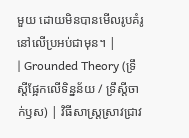មួយ ដោយមិនបានមើលរូបគំរូនៅលើប្រអប់ជាមុន។ |
| Grounded Theory (ទ្រឹស្តីផ្អែកលើទិន្នន័យ / ទ្រឹស្តីចាក់ឫស) | វិធីសាស្ត្រស្រាវជ្រាវ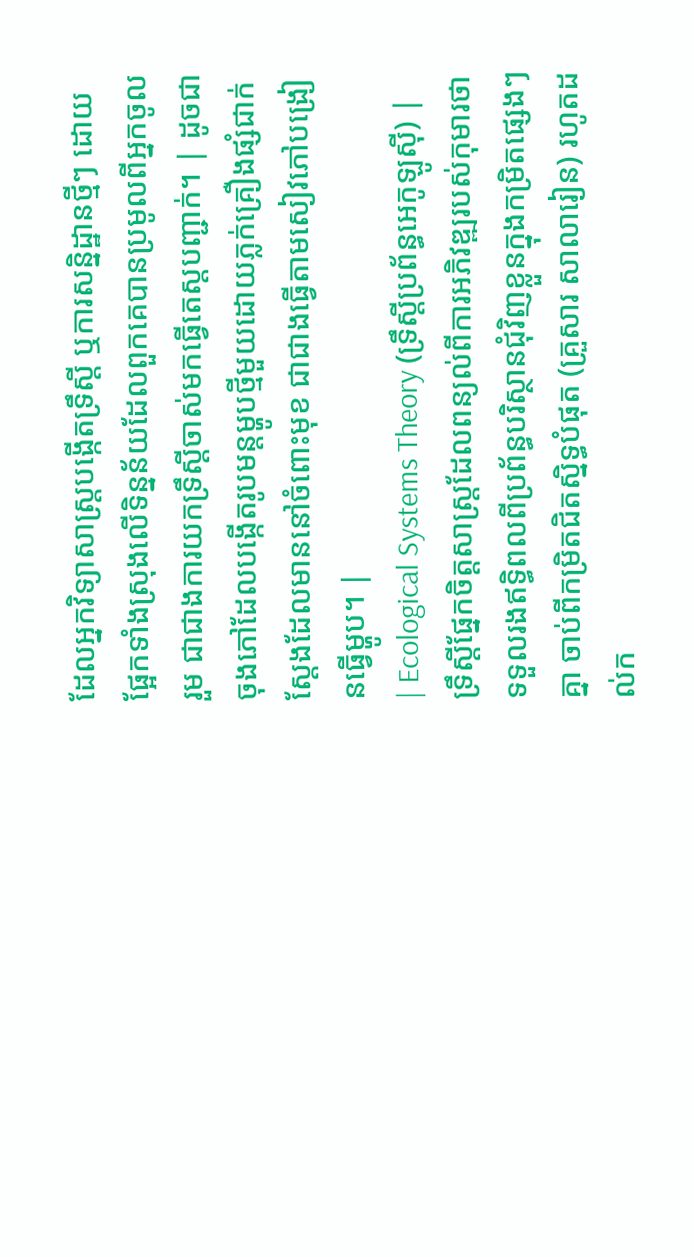ដែលអ្នកវិទ្យាសាស្ត្របង្កើតទ្រឹស្តី ឬការសន្និដ្ឋានថ្មីៗ ដោយផ្អែកទាំងស្រុងលើទិន្នន័យដែលពួកគេបានប្រមូលពីអ្នកចូលរួម ជាជាងការយកទ្រឹស្តីចាស់មកធ្វើតេស្តបញ្ជាក់។ | ដូចជាចុងភៅដែលបង្កើតរូបមន្តម្ហូបថ្មីមួយដោយភ្លក់គ្រឿងផ្សំជាក់ស្តែងដែលមាននៅចំពោះមុខ ជាជាងធ្វើតាមសៀវភៅបង្រៀនធ្វើម្ហូប។ |
| Ecological Systems Theory (ទ្រឹស្តីប្រព័ន្ធអេកូឡូស៊ី) | ទ្រឹស្តីផ្នែកចិត្តសាស្ត្រដែលពន្យល់ពីការអភិវឌ្ឍរបស់កុមារថា ទទួលរងឥទ្ធិពលពីប្រព័ន្ធបរិស្ថានជុំវិញខ្លួនក្នុងកម្រិតផ្សេងៗគ្នា ចាប់ពីកម្រិតជិតស្និទ្ធបំផុត (គ្រួសារ សាលារៀន) រហូតដល់ក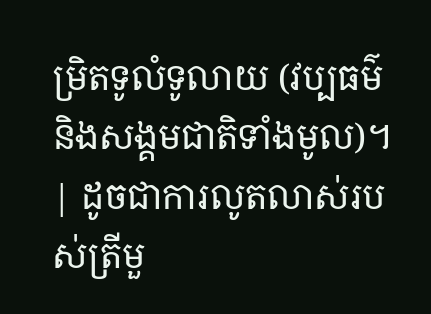ម្រិតទូលំទូលាយ (វប្បធម៌ និងសង្គមជាតិទាំងមូល)។ | ដូចជាការលូតលាស់របស់ត្រីមួ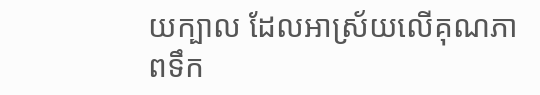យក្បាល ដែលអាស្រ័យលើគុណភាពទឹក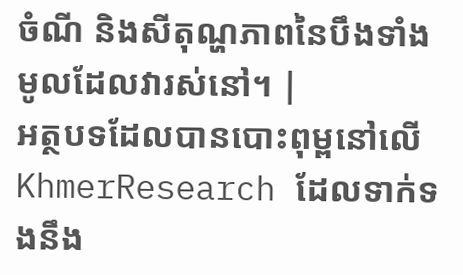ចំណី និងសីតុណ្ហភាពនៃបឹងទាំងមូលដែលវារស់នៅ។ |
អត្ថបទដែលបានបោះពុម្ពនៅលើ KhmerResearch ដែលទាក់ទងនឹង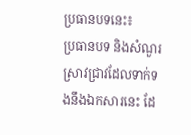ប្រធានបទនេះ៖
ប្រធានបទ និងសំណួរស្រាវជ្រាវដែលទាក់ទងនឹងឯកសារនេះ ដែ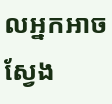លអ្នកអាចស្វែង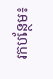រកបន្ថែម៖